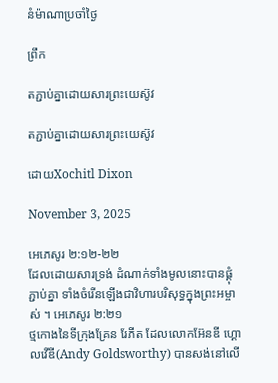នំម៉ាណាប្រចាំថ្ងៃ

ព្រឹក

តភ្ជាប់គ្នាដោយសារព្រះយេស៊ូវ

តភ្ជាប់គ្នាដោយសារព្រះយេស៊ូវ

ដោយXochitl Dixon

November 3, 2025

អេភេសូរ ២:១២-២២
ដែលដោយសារទ្រង់ ដំណាក់ទាំងមូលនោះបានផ្គុំភ្ជាប់គ្នា ទាំងចំរើនឡើងជាវិហារបរិសុទ្ធក្នុងព្រះអម្ចាស់ ។ អេភេសូរ ២:២១
ថ្មកោងនៃទីក្រុងគ្រែន រែភីត ដែលលោកអ៊ែនឌី ហ្គោលវើឌី(Andy Goldsworthy) បានសង់នៅលើ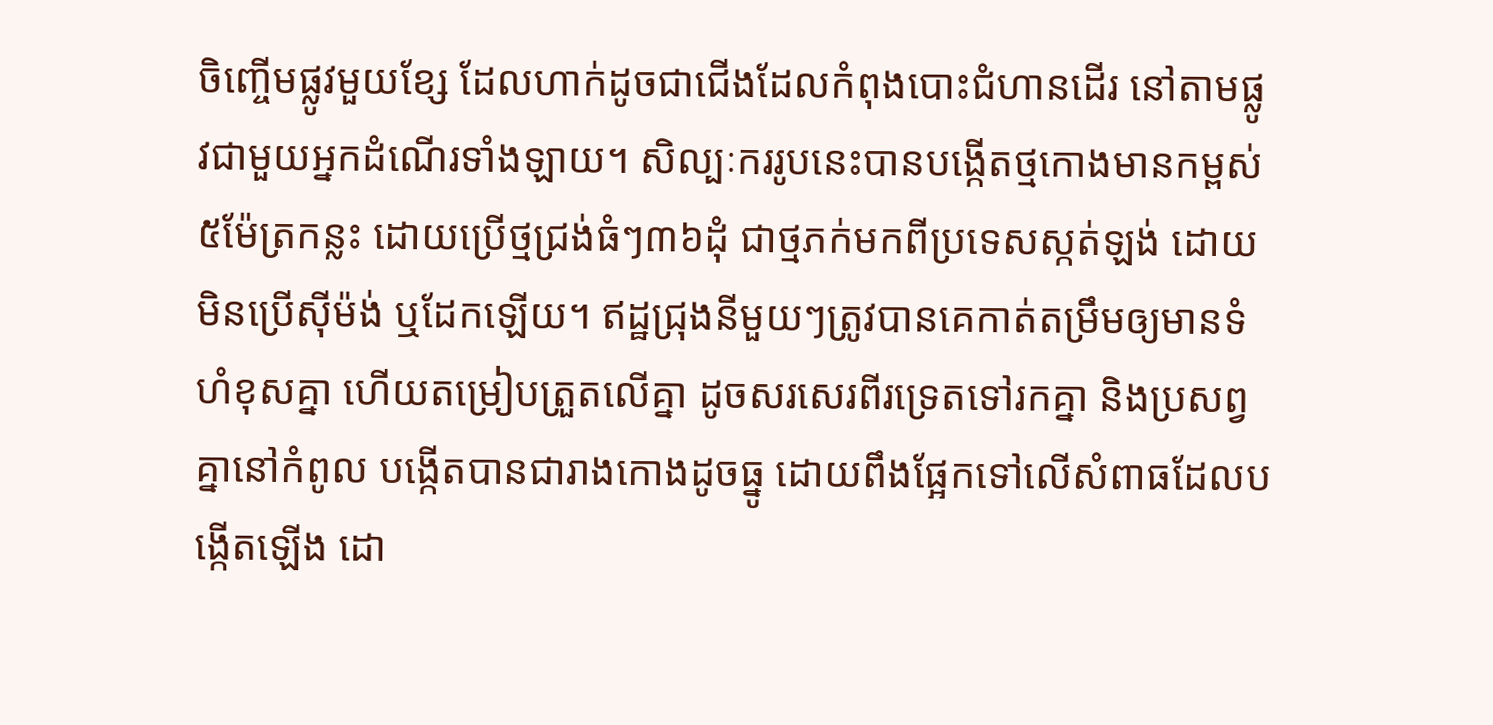ចិញ្ចើមផ្លូវមួយខ្សែ ដែលហាក់ដូចជាជើងដែលកំពុងបោះជំហានដើរ នៅតាមផ្លូវជាមួយអ្នកដំណើរទាំងឡាយ។ សិល្បៈកររូបនេះបានបង្កើតថ្មកោងមានកម្ពស់៥ម៉ែត្រកន្លះ ដោយប្រើថ្មជ្រង់ធំៗ៣៦ដុំ ជាថ្មភក់មកពីប្រទេសស្កត់ឡង់ ដោយមិនប្រើស៊ីម៉ង់ ឬដែកឡើយ។ ឥដ្ឋជ្រុងនីមួយៗត្រូវបានគេកាត់តម្រឹមឲ្យមានទំហំខុសគ្នា ហើយតម្រៀបត្រួតលើគ្នា ដូចសរសេរពីរទ្រេតទៅរកគ្នា និងប្រសព្វគ្នានៅកំពូល បង្កើតបានជារាងកោងដូចធ្នូ ដោយពឹងផ្អែកទៅលើសំពាធដែលបង្កើតឡើង ដោ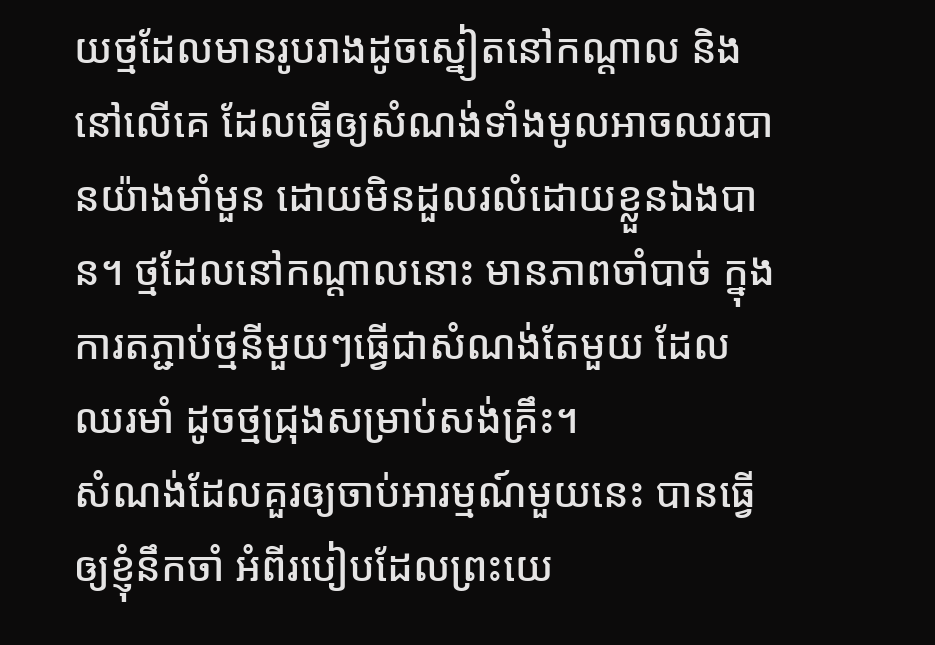យថ្មដែលមានរូបរាងដូចស្នៀតនៅកណ្តាល និងនៅលើគេ ដែលធ្វើឲ្យសំណង់ទាំងមូលអាចឈរបានយ៉ាងមាំមួន ដោយមិនដួលរលំដោយខ្លួនឯងបាន។ ថ្មដែលនៅកណ្តាលនោះ មានភាពចាំបាច់ ក្នុងការតភ្ជាប់ថ្មនីមួយៗធ្វើជាសំណង់តែមួយ ដែលឈរមាំ ដូចថ្មជ្រុងសម្រាប់សង់គ្រឹះ។
សំណង់ដែលគួរឲ្យចាប់អារម្មណ៍មួយនេះ បានធ្វើឲ្យខ្ញុំនឹកចាំ អំពីរបៀបដែលព្រះយេ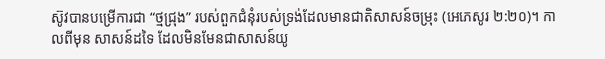ស៊ូវបានបម្រើការជា “ថ្មជ្រុង” របស់ពួកជំនុំរបស់ទ្រង់ដែលមានជាតិសាសន៍ចម្រុះ (អេភេសូរ ២:២០)។ កាលពីមុន សាសន៍ដទៃ ដែលមិនមែនជាសាសន៍យូ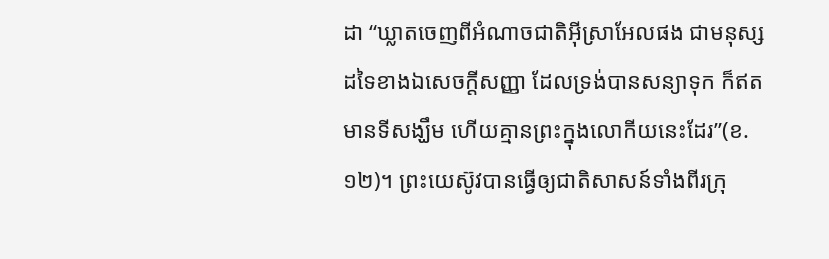ដា “ឃ្លាតចេញពីអំណាចជាតិអ៊ីស្រាអែលផង ជាមនុស្សដទៃខាងឯសេចក្ដីសញ្ញា ដែលទ្រង់បានសន្យាទុក ក៏ឥតមានទីសង្ឃឹម ហើយគ្មានព្រះក្នុងលោកីយនេះដែរ”(ខ.១២)។ ព្រះយេស៊ូវបានធ្វើឲ្យជាតិសាសន៍ទាំងពីរក្រុ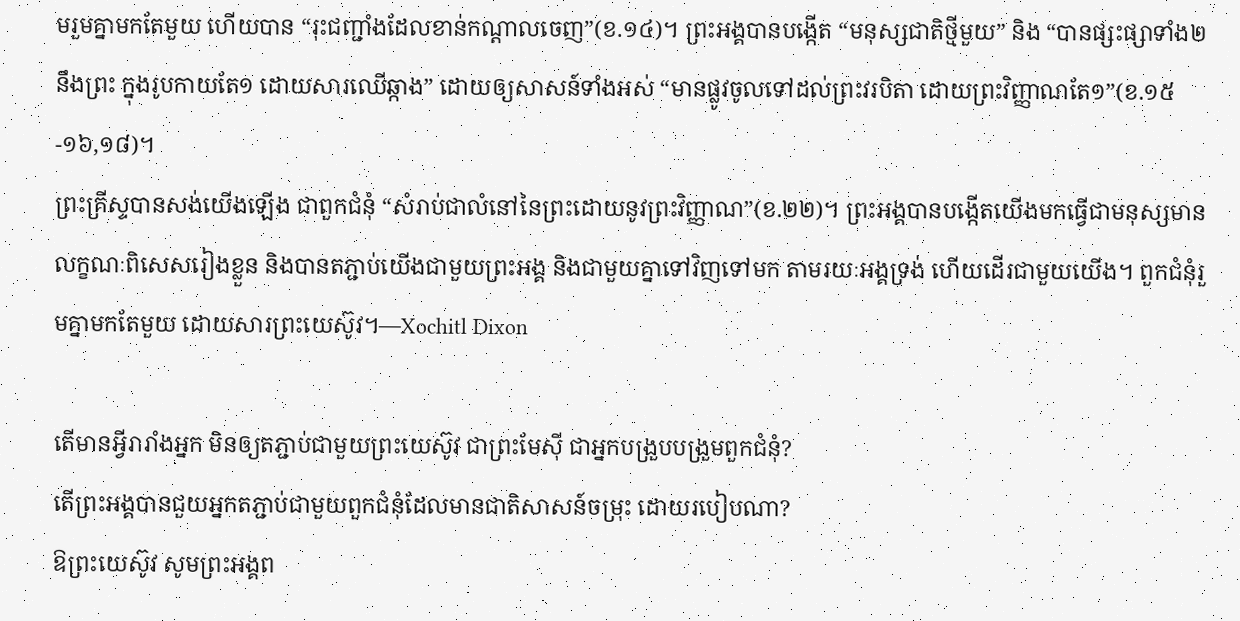មរួមគ្នាមកតែមួយ ហើយបាន “រុះជញ្ជាំងដែលខាន់កណ្ដាលចេញ”(ខ.១៤)។ ព្រះអង្គបានបង្កើត “មនុស្សជាតិថ្មីមួយ” និង “បានផ្សះផ្សាទាំង២នឹងព្រះ ក្នុងរូបកាយតែ១ ដោយសារឈើឆ្កាង” ដោយឲ្យសាសន៍ទាំងអស់ “មានផ្លូវចូលទៅដល់ព្រះវរបិតា ដោយព្រះវិញ្ញាណតែ១”(ខ.១៥-១៦,១៨)។
ព្រះគ្រីស្ទបានសង់យើងឡើង ជាពួកជំនុំ “សំរាប់ជាលំនៅនៃព្រះដោយនូវព្រះវិញ្ញាណ”(ខ.២២)។ ព្រះអង្គបានបង្កើតយើងមកធ្វើជាមនុស្សមានលក្ខណៈពិសេសរៀងខ្លួន និងបានតភ្ជាប់យើងជាមួយព្រះអង្គ និងជាមួយគ្នាទៅវិញទៅមក តាមរយៈអង្គទ្រង់ ហើយដើរជាមួយយើង។ ពួកជំនុំរួមគ្នាមកតែមួយ ដោយសារព្រះយេស៊ូវ។—Xochitl Dixon

តើមានអ្វីរារាំងអ្នក មិនឲ្យតភ្ជាប់ជាមួយព្រះយេស៊ូវ ជាព្រះមែស៊ី ជាអ្នកបង្រួបបង្រួមពួកជំនុំ?
តើព្រះអង្គបានជួយអ្នកតភ្ជាប់ជាមួយពួកជំនុំដែលមានជាតិសាសន៍ចម្រុះ ដោយរបៀបណា?
ឱព្រះយេស៊ូវ សូមព្រះអង្គព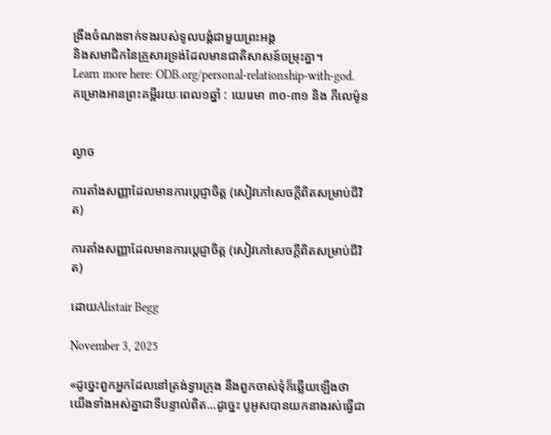ង្រឹងចំណងទាក់ទងរបស់ទូលបង្គំជាមួយព្រះអង្គ
និងសមាជិកនៃគ្រួសារទ្រង់ដែលមានជាតិសាសន៍ចម្រុះគ្នា។
Learn more here: ODB.org/personal-relationship-with-god.
គម្រោងអានព្រះគម្ពីររយៈពេល១ឆ្នាំ : យេរេមា ៣០-៣១ និង ភីលេម៉ូន


ល្ងាច

ការតាំងសញ្ញាដែលមានការប្ដេជ្ញាចិត្ត (សៀវភៅសេចក្ដីពិតសម្រាប់ជីវិត)

ការតាំងសញ្ញាដែលមានការប្ដេជ្ញាចិត្ត (សៀវភៅសេចក្ដីពិតសម្រាប់ជីវិត)

ដោយAlistair Begg

November 3, 2025

«ដូច្នេះពួកអ្នកដែលនៅត្រង់ទ្វារក្រុង នឹងពួកចាស់ទុំក៏ឆ្លើយឡើងថា យើងទាំងអស់គ្នាជាទីបន្ទាល់ពិត...ដូច្នេះ បូអូសបានយកនាងរស់ធ្វើជា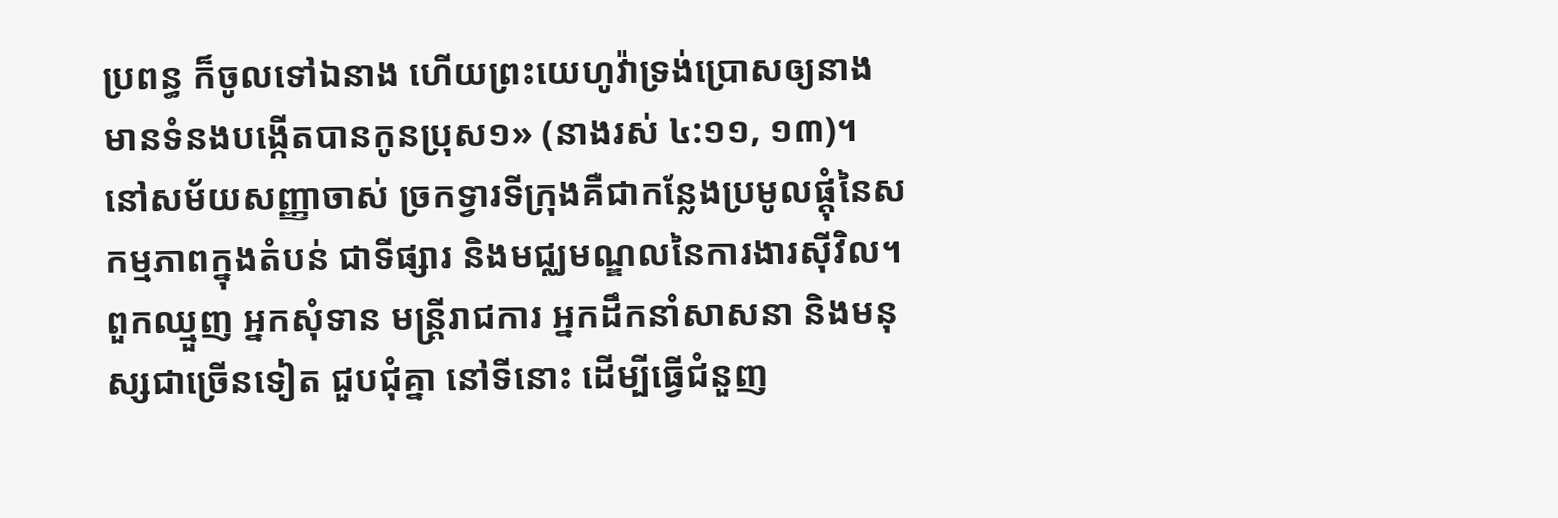ប្រពន្ធ ក៏ចូលទៅឯនាង ហើយព្រះយេហូវ៉ាទ្រង់ប្រោសឲ្យនាងមានទំនងបង្កើតបានកូនប្រុស១» (នាងរស់ ៤:១១, ១៣)។
នៅសម័យសញ្ញាចាស់ ច្រកទ្វារទីក្រុងគឺជាកន្លែងប្រមូលផ្តុំនៃសកម្មភាពក្នុងតំបន់ ជាទីផ្សារ និងមជ្ឈមណ្ឌលនៃការងារស៊ីវិល។ ពួកឈ្មួញ អ្នកសុំទាន មន្ត្រីរាជការ អ្នកដឹកនាំសាសនា និងមនុស្សជាច្រើនទៀត ជួបជុំគ្នា នៅទីនោះ ដើម្បីធ្វើជំនួញ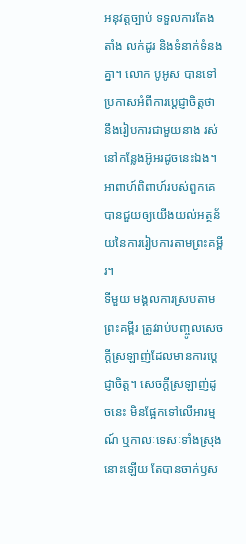អនុវត្តច្បាប់ ទទួលការតែងតាំង លក់ដូរ និងទំនាក់ទំនងគ្នា។ លោក បូអូស បានទៅប្រកាសអំពីការប្ដេជ្ញាចិត្តថា នឹងរៀបការជាមួយនាង រស់ នៅកន្លែងអ៊ូអរដូចនេះឯង។ អាពាហ៍ពិពាហ៍របស់ពួកគេបានជួយឲ្យយើងយល់អត្ថន័យនៃការរៀបការតាមព្រះគម្ពីរ។
ទីមួយ មង្គលការស្របតាមព្រះគម្ពីរ ត្រូវរាប់បញ្ចូលសេចក្តីស្រឡាញ់ដែលមានការប្ដេជ្ញាចិត្ត។ សេចក្តីស្រឡាញ់ដូចនេះ មិនផ្អែកទៅលើអារម្មណ៍ ឬកាលៈទេសៈទាំងស្រុងនោះឡើយ តែបានចាក់ឫស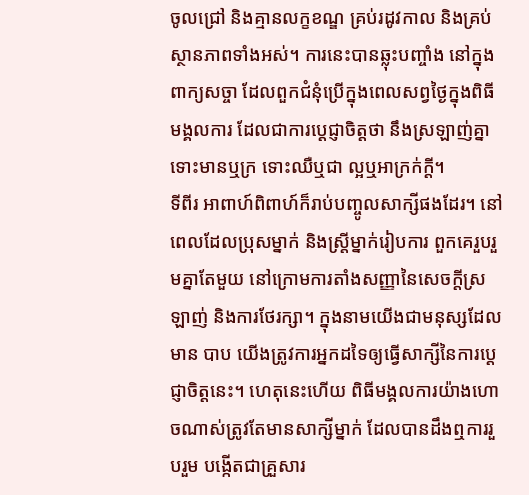ចូលជ្រៅ និងគ្មានលក្ខខណ្ឌ គ្រប់រដូវកាល និងគ្រប់ស្ថានភាពទាំងអស់។ ការនេះបានឆ្លុះបញ្ចាំង នៅក្នុងពាក្យសច្ចា ដែលពួកជំនុំប្រើក្នុងពេលសព្វថ្ងៃក្នុងពិធីមង្គលការ ដែលជាការប្ដេជ្ញាចិត្តថា នឹងស្រឡាញ់គ្នា ទោះមានឬក្រ ទោះឈឺឬជា ល្អឬអាក្រក់ក្ដី។
ទីពីរ អាពាហ៍ពិពាហ៍ក៏រាប់បញ្ចូលសាក្សីផងដែរ។ នៅពេលដែលប្រុសម្នាក់ និងស្ត្រីម្នាក់រៀបការ ពួកគេរួបរួមគ្នាតែមួយ នៅក្រោមការតាំងសញ្ញានៃសេចក្តីស្រឡាញ់ និងការថែរក្សា។ ក្នុងនាមយើងជាមនុស្សដែលមាន បាប យើងត្រូវការអ្នកដទៃឲ្យធ្វើសាក្សីនៃការប្ដេជ្ញាចិត្តនេះ។ ហេតុនេះហើយ ពិធីមង្គលការយ៉ាងហោចណាស់ត្រូវតែមានសាក្សីម្នាក់ ដែលបានដឹងឮការរួបរួម បង្កើតជាគ្រួសារ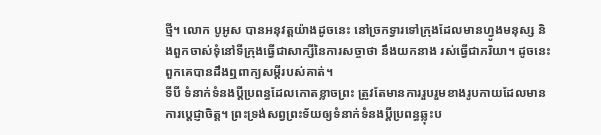ថ្មី។ លោក បូអូស បានអនុវត្តយ៉ាងដូចនេះ នៅច្រកទ្វារទៅក្រុងដែលមានហ្វូងមនុស្ស និងពួកចាស់ទុំនៅទីក្រុងធ្វើជាសាក្សីនៃការសច្ចាថា នឹងយកនាង រស់ធ្វើជាភរិយា។ ដូចនេះ ពួកគេបានដឹងឮពាក្យសម្ដីរបស់គាត់។
ទីបី ទំនាក់ទំនងប្ដីប្រពន្ធដែលកោតខ្លាចព្រះ ត្រូវតែមានការរួបរួមខាងរូបកាយដែលមានការប្ដេជ្ញាចិត្ត។ ព្រះទ្រង់សព្វព្រះទ័យឲ្យទំនាក់ទំនងប្ដីប្រពន្ធឆ្លុះប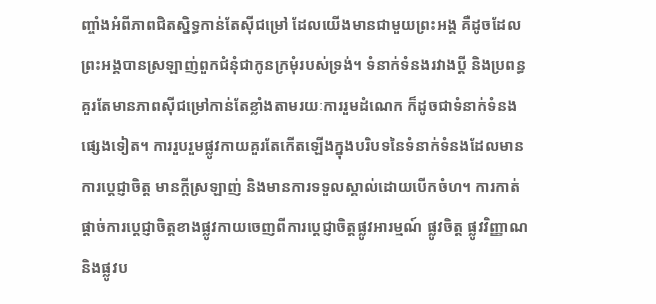ញ្ចាំងអំពីភាពជិតស្និទ្ធកាន់តែស៊ីជម្រៅ ដែលយើងមានជាមួយព្រះអង្គ គឺដូចដែលព្រះអង្គបានស្រឡាញ់ពួកជំនុំជាកូនក្រមុំរបស់ទ្រង់។ ទំនាក់ទំនងរវាងប្ដី និងប្រពន្ធគួរតែមានភាពស៊ីជម្រៅកាន់តែខ្លាំងតាមរយៈការរួមដំណេក ក៏ដូចជាទំនាក់ទំនងផ្សេងទៀត។ ការរួបរួមផ្លូវកាយគួរតែកើតឡើងក្នុងបរិបទនៃទំនាក់ទំនងដែលមានការប្ដេជ្ញាចិត្ត មានក្តីស្រឡាញ់ និងមានការទទួលស្គាល់ដោយបើកចំហ។ ការកាត់ផ្តាច់ការប្ដេជ្ញាចិត្តខាងផ្លូវកាយចេញពីការប្ដេជ្ញាចិត្តផ្លូវអារម្មណ៍ ផ្លូវចិត្ត ផ្លូវវិញ្ញាណ និងផ្លូវប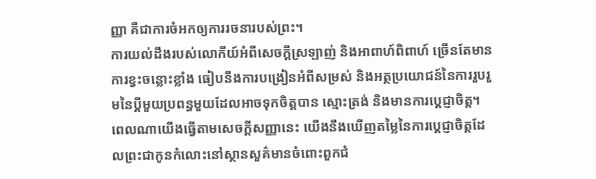ញ្ញា គឺជាការចំអកឲ្យការរចនារបស់ព្រះ។
ការយល់ដឹងរបស់លោកីយ៍អំពីសេចក្តីស្រឡាញ់ និងអាពាហ៍ពិពាហ៍ ច្រើនតែមានការខ្វះចន្លោះខ្លាំង ធៀបនឹងការបង្រៀនអំពីសម្រស់ និងអត្ថប្រយោជន៍នៃការរួបរួមនៃប្ដីមួយប្រពន្ធមួយដែលអាចទុកចិត្តបាន ស្មោះត្រង់ និងមានការប្ដេជ្ញាចិត្ត។ ពេលណាយើងធ្វើតាមសេចក្តីសញ្ញានេះ យើងនឹងឃើញតម្លៃនៃការប្ដេជ្ញាចិត្តដែលព្រះជាកូនកំលោះនៅស្ថានសួគ៌មានចំពោះពួកជំ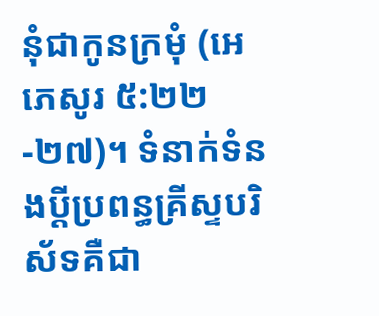នុំជាកូនក្រមុំ (អេភេសូរ ៥:២២-២៧)។ ទំនាក់ទំនងប្ដីប្រពន្ធគ្រីស្ទបរិស័ទគឺជា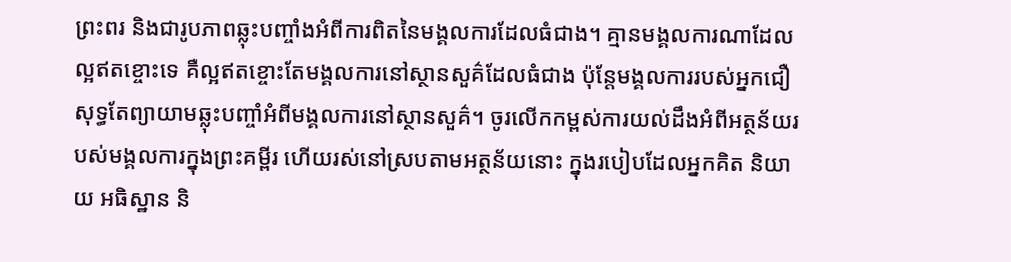ព្រះពរ និងជារូបភាពឆ្លុះបញ្ចាំងអំពីការពិតនៃមង្គលការដែលធំជាង។ គ្មានមង្គលការណាដែលល្អឥតខ្ចោះទេ គឺល្អឥតខ្ចោះតែមង្គលការនៅស្ថានសួគ៌ដែលធំជាង ប៉ុន្តែមង្គលការរបស់អ្នកជឿ សុទ្ធតែព្យាយាមឆ្លុះបញ្ចាំអំពីមង្គលការនៅស្ថានសួគ៌។ ចូរលើកកម្ពស់ការយល់ដឹងអំពីអត្ថន័យរបស់មង្គលការក្នុងព្រះគម្ពីរ ហើយរស់នៅស្របតាមអត្ថន័យនោះ ក្នុងរបៀបដែលអ្នកគិត និយាយ អធិស្ឋាន និ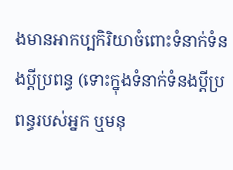ងមានអាកប្បកិរិយាចំពោះទំនាក់ទំនងប្ដីប្រពន្ធ (ទោះក្នុងទំនាក់ទំនងប្ដីប្រពន្ធរបស់អ្នក ឬមនុ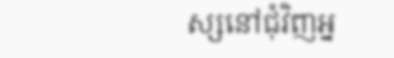ស្សនៅជុំវិញអ្ន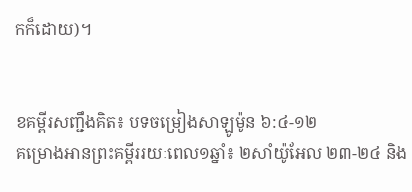កក៏ដោយ)។


ខគម្ពីរសញ្ជឹងគិត៖ បទចម្រៀងសាឡូម៉ូន ៦:៤-១២
គម្រោងអានព្រះគម្ពីររយៈពេល១ឆ្នាំ៖ ២សាំយ៉ូអែល ២៣-២៤ និង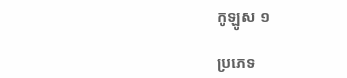កូឡូស ១

ប្រភេទ